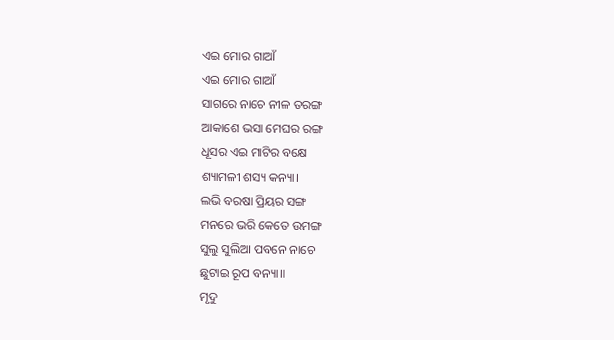ଏଇ ମୋର ଗାଆଁ
ଏଇ ମୋର ଗାଆଁ
ସାଗରେ ନାଚେ ନୀଳ ତରଙ୍ଗ
ଆକାଶେ ଭସା ମେଘର ରଙ୍ଗ
ଧୂସର ଏଇ ମାଟିର ବକ୍ଷେ
ଶ୍ୟାମଳୀ ଶସ୍ୟ କନ୍ୟା।
ଲଭି ବରଷା ପ୍ରିୟର ସଙ୍ଗ
ମନରେ ଭରି କେତେ ଉମଙ୍ଗ
ସୁଲୁ ସୁଲିଆ ପବନେ ନାଚେ
ଛୁଟାଇ ରୂପ ବନ୍ୟା॥
ମୃଦୁ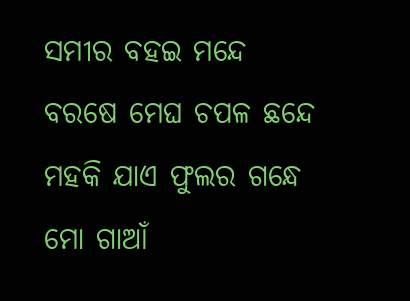ସମୀର ବହଇ ମନ୍ଦେ
ବରଷେ ମେଘ ଚପଳ ଛନ୍ଦେ
ମହକି ଯାଏ ଫୁଲର ଗନ୍ଧେ
ମୋ ଗାଆଁ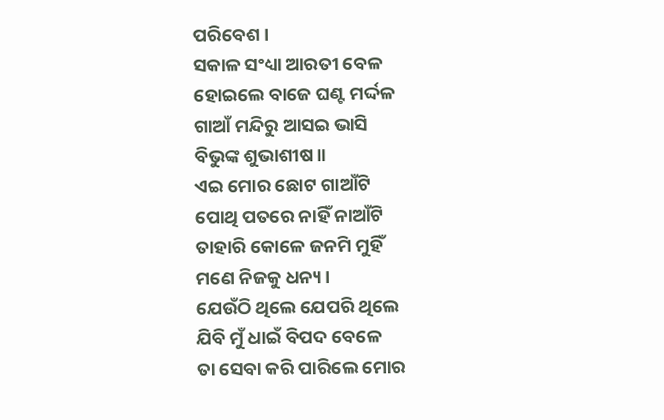ପରିବେଶ।
ସକାଳ ସଂଧ୍ୟା ଆରତୀ ବେଳ
ହୋଇଲେ ବାଜେ ଘଣ୍ଟ ମର୍ଦ୍ଦଳ
ଗାଆଁ ମନ୍ଦିରୁ ଆସଇ ଭାସି
ବିଭୁଙ୍କ ଶୁଭାଶୀଷ॥
ଏଇ ମୋର ଛୋଟ ଗାଆଁଟି
ପୋଥି ପତରେ ନାହିଁ ନାଆଁଟି
ତାହାରି କୋଳେ ଜନମି ମୁହିଁ
ମଣେ ନିଜକୁ ଧନ୍ୟ।
ଯେଉଁଠି ଥିଲେ ଯେପରି ଥିଲେ
ଯିବି ମୁଁ ଧାଇଁ ବିପଦ ବେଳେ
ତା ସେବା କରି ପାରିଲେ ମୋର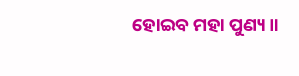ହୋଇବ ମହା ପୁଣ୍ୟ॥